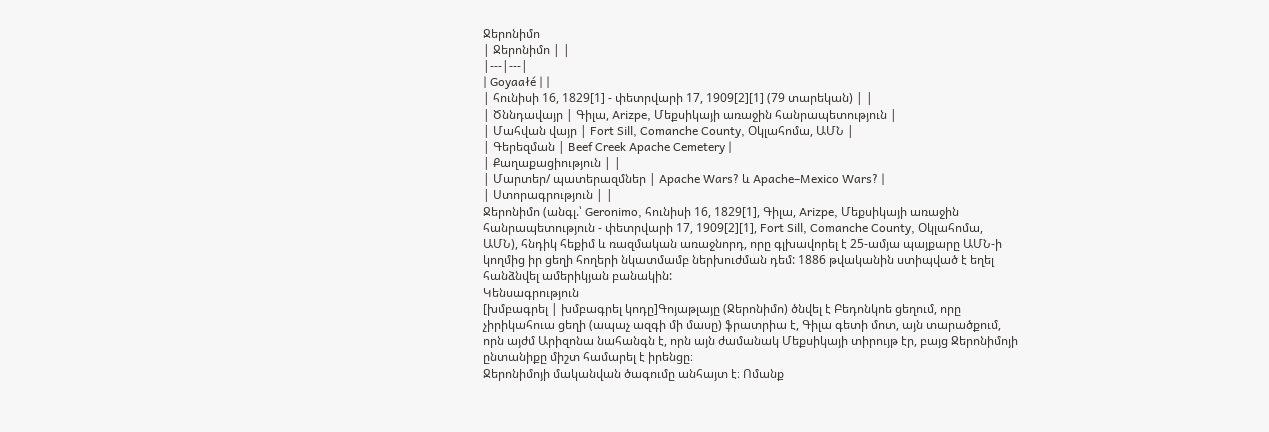Ջերոնիմո
| Ջերոնիմո | |
|---|---|
| Goyaałé | |
| հունիսի 16, 1829[1] - փետրվարի 17, 1909[2][1] (79 տարեկան) | |
| Ծննդավայր | Գիլա, Arizpe, Մեքսիկայի առաջին հանրապետություն |
| Մահվան վայր | Fort Sill, Comanche County, Օկլահոմա, ԱՄՆ |
| Գերեզման | Beef Creek Apache Cemetery |
| Քաղաքացիություն | |
| Մարտեր/ պատերազմներ | Apache Wars? և Apache–Mexico Wars? |
| Ստորագրություն | |
Ջերոնիմո (անգլ.՝ Geronimo, հունիսի 16, 1829[1], Գիլա, Arizpe, Մեքսիկայի առաջին հանրապետություն - փետրվարի 17, 1909[2][1], Fort Sill, Comanche County, Օկլահոմա, ԱՄՆ), հնդիկ հեքիմ և ռազմական առաջնորդ, որը գլխավորել է 25-ամյա պայքարը ԱՄՆ-ի կողմից իր ցեղի հողերի նկատմամբ ներխուժման դեմ: 1886 թվականին ստիպված է եղել հանձնվել ամերիկյան բանակին:
Կենսագրություն
[խմբագրել | խմբագրել կոդը]Գոյաթլայը (Ջերոնիմո) ծնվել է Բեդոնկոե ցեղում, որը չիրիկահուա ցեղի (ապաչ ազգի մի մասը) ֆրատրիա է, Գիլա գետի մոտ, այն տարածքում, որն այժմ Արիզոնա նահանգն է, որն այն ժամանակ Մեքսիկայի տիրույթ էր, բայց Ջերոնիմոյի ընտանիքը միշտ համարել է իրենցը։
Ջերոնիմոյի մականվան ծագումը անհայտ է։ Ոմանք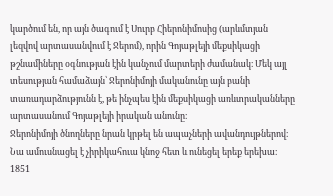կարծում են, որ այն ծագում է Սուրբ Հիերոնիմոսից (արևմտյան լեզվով արտասանվում է Ջերոմ), որին Գոյաթլեյի մեքսիկացի թշնամիները օգնության էին կանչում մարտերի ժամանակ։ Մեկ այլ տեսության համաձայն՝ Ջերոնիմոյի մականունը այն բանի տառադարձությունն է, թե ինչպես էին մեքսիկացի առևտրականները արտասանում Գոյաթլեյի իրական անունը։
Ջերոնիմոյի ծնողները նրան կրթել են ապաչների ավանդույթներով։ Նա ամուսնացել է չիրիկահուա կնոջ հետ և ունեցել երեք երեխա։ 1851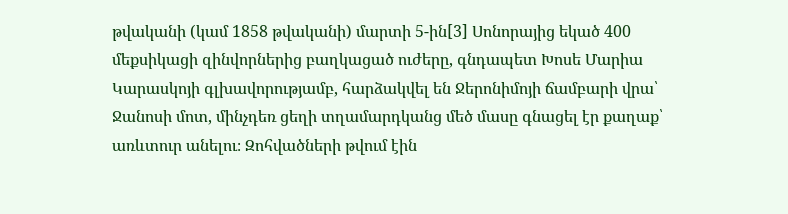թվականի (կամ 1858 թվականի) մարտի 5-ին[3] Սոնորայից եկած 400 մեքսիկացի զինվորներից բաղկացած ուժերը, գնդապետ Խոսե Մարիա Կարասկոյի գլխավորությամբ, հարձակվել են Ջերոնիմոյի ճամբարի վրա՝ Ջանոսի մոտ, մինչդեռ ցեղի տղամարդկանց մեծ մասը գնացել էր քաղաք՝ առևտուր անելու։ Զոհվածների թվում էին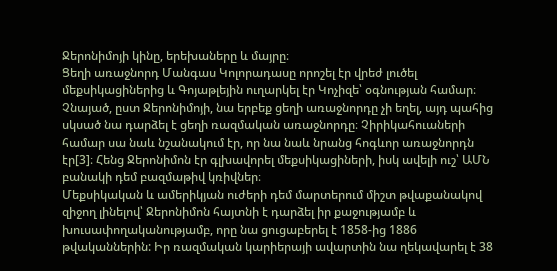Ջերոնիմոյի կինը, երեխաները և մայրը։
Ցեղի առաջնորդ Մանգաս Կոլորադասը որոշել էր վրեժ լուծել մեքսիկացիներից և Գոյաթլեյին ուղարկել էր Կոչիզե՝ օգնության համար։ Չնայած, ըստ Ջերոնիմոյի, նա երբեք ցեղի առաջնորդը չի եղել, այդ պահից սկսած նա դարձել է ցեղի ռազմական առաջնորդը։ Չիրիկահուաների համար սա նաև նշանակում էր, որ նա նաև նրանց հոգևոր առաջնորդն էր[3]։ Հենց Ջերոնիմոն էր գլխավորել մեքսիկացիների, իսկ ավելի ուշ՝ ԱՄՆ բանակի դեմ բազմաթիվ կռիվներ։
Մեքսիկական և ամերիկյան ուժերի դեմ մարտերում միշտ թվաքանակով զիջող լինելով՝ Ջերոնիմոն հայտնի է դարձել իր քաջությամբ և խուսափողականությամբ, որը նա ցուցաբերել է 1858-ից 1886 թվականներին: Իր ռազմական կարիերայի ավարտին նա ղեկավարել է 38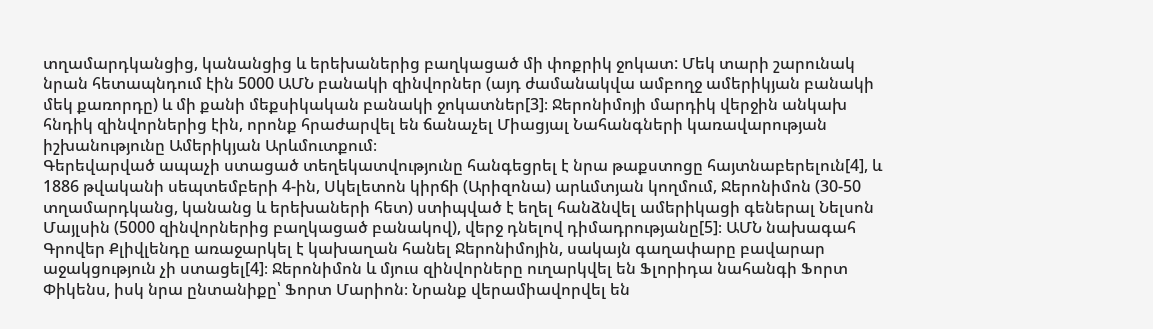տղամարդկանցից, կանանցից և երեխաներից բաղկացած մի փոքրիկ ջոկատ: Մեկ տարի շարունակ նրան հետապնդում էին 5000 ԱՄՆ բանակի զինվորներ (այդ ժամանակվա ամբողջ ամերիկյան բանակի մեկ քառորդը) և մի քանի մեքսիկական բանակի ջոկատներ[3]։ Ջերոնիմոյի մարդիկ վերջին անկախ հնդիկ զինվորներից էին, որոնք հրաժարվել են ճանաչել Միացյալ Նահանգների կառավարության իշխանությունը Ամերիկյան Արևմուտքում։
Գերեվարված ապաչի ստացած տեղեկատվությունը հանգեցրել է նրա թաքստոցը հայտնաբերելուն[4], և 1886 թվականի սեպտեմբերի 4-ին, Սկելետոն կիրճի (Արիզոնա) արևմտյան կողմում, Ջերոնիմոն (30-50 տղամարդկանց, կանանց և երեխաների հետ) ստիպված է եղել հանձնվել ամերիկացի գեներալ Նելսոն Մայլսին (5000 զինվորներից բաղկացած բանակով), վերջ դնելով դիմադրությանը[5]։ ԱՄՆ նախագահ Գրովեր Քլիվլենդը առաջարկել է կախաղան հանել Ջերոնիմոյին, սակայն գաղափարը բավարար աջակցություն չի ստացել[4]։ Ջերոնիմոն և մյուս զինվորները ուղարկվել են Ֆլորիդա նահանգի Ֆորտ Փիկենս, իսկ նրա ընտանիքը՝ Ֆորտ Մարիոն։ Նրանք վերամիավորվել են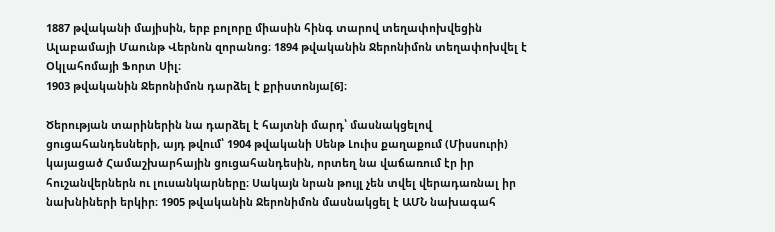1887 թվականի մայիսին, երբ բոլորը միասին հինգ տարով տեղափոխվեցին Ալաբամայի Մաունթ Վերնոն զորանոց։ 1894 թվականին Ջերոնիմոն տեղափոխվել է Օկլահոմայի Ֆորտ Սիլ։
1903 թվականին Ջերոնիմոն դարձել է քրիստոնյա[6]։

Ծերության տարիներին նա դարձել է հայտնի մարդ՝ մասնակցելով ցուցահանդեսների, այդ թվում՝ 1904 թվականի Սենթ Լուիս քաղաքում (Միսսուրի) կայացած Համաշխարհային ցուցահանդեսին, որտեղ նա վաճառում էր իր հուշանվերներն ու լուսանկարները։ Սակայն նրան թույլ չեն տվել վերադառնալ իր նախնիների երկիր։ 1905 թվականին Ջերոնիմոն մասնակցել է ԱՄՆ նախագահ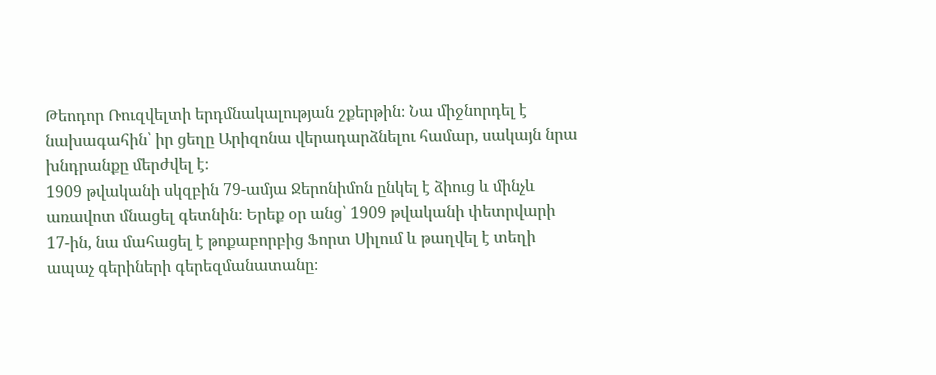Թեոդոր Ռուզվելտի երդմնակալության շքերթին։ Նա միջնորդել է նախագահին՝ իր ցեղը Արիզոնա վերադարձնելու համար, սակայն նրա խնդրանքը մերժվել է։
1909 թվականի սկզբին 79-ամյա Ջերոնիմոն ընկել է ձիուց և մինչև առավոտ մնացել գետնին։ Երեք օր անց՝ 1909 թվականի փետրվարի 17-ին, նա մահացել է թոքաբորբից Ֆորտ Սիլում և թաղվել է տեղի ապաչ գերիների գերեզմանատանը։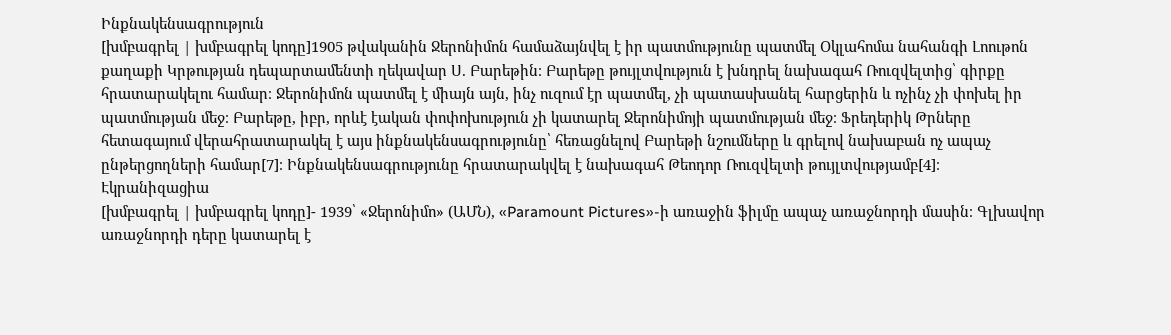Ինքնակենսագրություն
[խմբագրել | խմբագրել կոդը]1905 թվականին Ջերոնիմոն համաձայնվել է իր պատմությունը պատմել Օկլահոմա նահանգի Լոութոն քաղաքի Կրթության դեպարտամենտի ղեկավար Ս. Բարեթին։ Բարեթը թույլտվություն է խնդրել նախագահ Ռուզվելտից՝ գիրքը հրատարակելու համար։ Ջերոնիմոն պատմել է միայն այն, ինչ ուզում էր պատմել, չի պատասխանել հարցերին և ոչինչ չի փոխել իր պատմության մեջ։ Բարեթը, իբր, որևէ էական փոփոխություն չի կատարել Ջերոնիմոյի պատմության մեջ։ Ֆրեդերիկ Թրները հետագայում վերահրատարակել է այս ինքնակենսագրությունը՝ հեռացնելով Բարեթի նշումները և գրելով նախաբան ոչ ապաչ ընթերցողների համար[7]։ Ինքնակենսագրությունը հրատարակվել է նախագահ Թեոդոր Ռուզվելտի թույլտվությամբ[4]։
Էկրանիզացիա
[խմբագրել | խմբագրել կոդը]- 1939՝ «Ջերոնիմո» (ԱՄՆ), «Paramount Pictures»-ի առաջին ֆիլմը ապաչ առաջնորդի մասին։ Գլխավոր առաջնորդի դերը կատարել է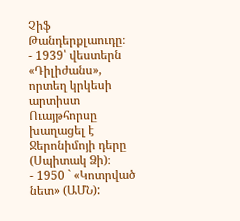Չիֆ Թանդերքլաուդը։
- 1939՝ վեստերն «Դիլիժանս», որտեղ կրկեսի արտիստ Ուայթհորսը խաղացել է Ջերոնիմոյի դերը (Սպիտակ Ձի)։
- 1950 ` «Կոտրված նետ» (ԱՄՆ):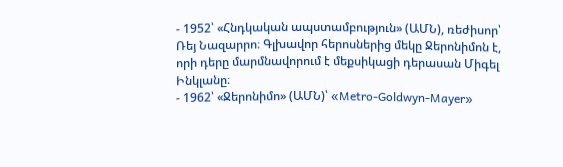- 1952՝ «Հնդկական ապստամբություն» (ԱՄՆ), ռեժիսոր՝ Ռեյ Նազարրո։ Գլխավոր հերոսներից մեկը Ջերոնիմոն է, որի դերը մարմնավորում է մեքսիկացի դերասան Միգել Ինկլանը։
- 1962՝ «Ջերոնիմո» (ԱՄՆ)՝ «Metro-Goldwyn-Mayer»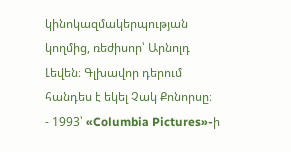կինոկազմակերպության կողմից, ռեժիսոր՝ Արնոլդ Լեվեն։ Գլխավոր դերում հանդես է եկել Չակ Քոնորսը։
- 1993՝ «Columbia Pictures»-ի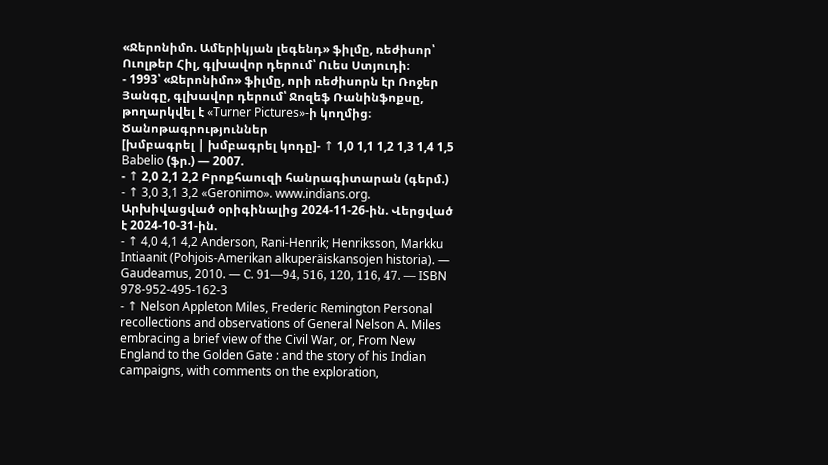«Ջերոնիմո. Ամերիկյան լեգենդ» ֆիլմը, ռեժիսոր՝ Ուոլթեր Հիլ, գլխավոր դերում՝ Ուես Ստյուդի։
- 1993՝ «Ջերոնիմո» ֆիլմը, որի ռեժիսորն էր Ռոջեր Յանգը, գլխավոր դերում՝ Ջոզեֆ Ռանինֆոքսը, թողարկվել է «Turner Pictures»-ի կողմից։
Ծանոթագրություններ
[խմբագրել | խմբագրել կոդը]- ↑ 1,0 1,1 1,2 1,3 1,4 1,5 Babelio (ֆր.) — 2007.
- ↑ 2,0 2,1 2,2 Բրոքհաուզի հանրագիտարան (գերմ.)
- ↑ 3,0 3,1 3,2 «Geronimo». www.indians.org. Արխիվացված օրիգինալից 2024-11-26-ին. Վերցված է 2024-10-31-ին.
- ↑ 4,0 4,1 4,2 Anderson, Rani-Henrik; Henriksson, Markku Intiaanit (Pohjois-Amerikan alkuperäiskansojen historia). — Gaudeamus, 2010. — С. 91—94, 516, 120, 116, 47. — ISBN 978-952-495-162-3
- ↑ Nelson Appleton Miles, Frederic Remington Personal recollections and observations of General Nelson A. Miles embracing a brief view of the Civil War, or, From New England to the Golden Gate : and the story of his Indian campaigns, with comments on the exploration,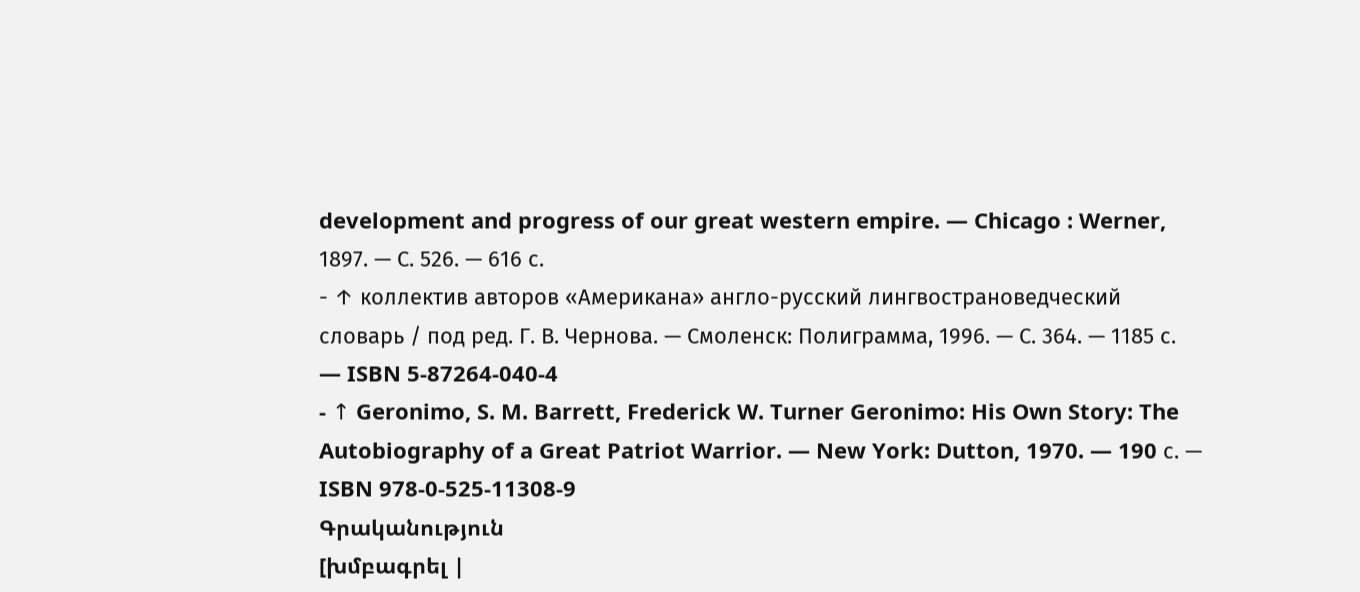development and progress of our great western empire. — Chicago : Werner, 1897. — С. 526. — 616 с.
- ↑ коллектив авторов «Американа» англо-русский лингвострановедческий словарь / под ред. Г. В. Чернова. — Смоленск: Полиграмма, 1996. — С. 364. — 1185 с. — ISBN 5-87264-040-4
- ↑ Geronimo, S. M. Barrett, Frederick W. Turner Geronimo: His Own Story: The Autobiography of a Great Patriot Warrior. — New York: Dutton, 1970. — 190 с. — ISBN 978-0-525-11308-9
Գրականություն
[խմբագրել |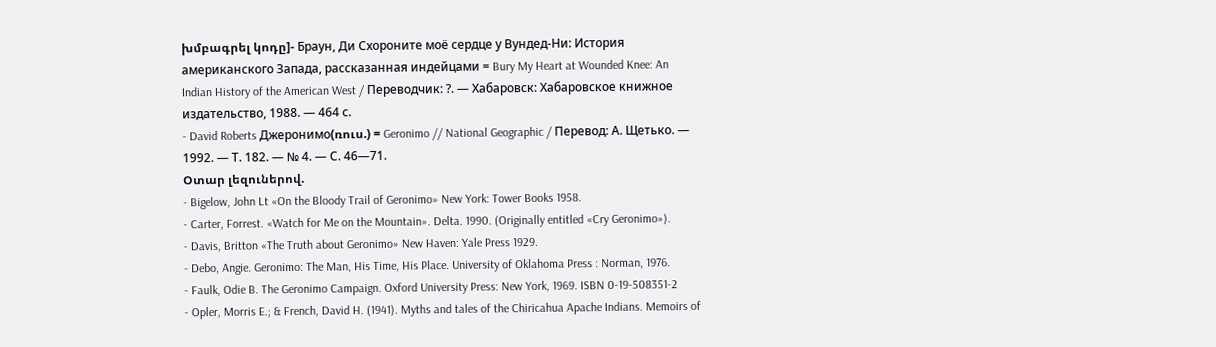խմբագրել կոդը]- Браун, Ди Схороните моё сердце у Вундед-Ни: История американского Запада, рассказанная индейцами = Bury My Heart at Wounded Knee: An Indian History of the American West / Переводчик: ?. — Хабаровск: Хабаровское книжное издательство, 1988. — 464 с.
- David Roberts Джеронимо(ռուս.) = Geronimo // National Geographic / Перевод: А. Щетько. — 1992. — Т. 182. — № 4. — С. 46—71.
Օտար լեզուներով.
- Bigelow, John Lt «On the Bloody Trail of Geronimo» New York: Tower Books 1958.
- Carter, Forrest. «Watch for Me on the Mountain». Delta. 1990. (Originally entitled «Cry Geronimo»).
- Davis, Britton «The Truth about Geronimo» New Haven: Yale Press 1929.
- Debo, Angie. Geronimo: The Man, His Time, His Place. University of Oklahoma Press : Norman, 1976.
- Faulk, Odie B. The Geronimo Campaign. Oxford University Press: New York, 1969. ISBN 0-19-508351-2
- Opler, Morris E.; & French, David H. (1941). Myths and tales of the Chiricahua Apache Indians. Memoirs of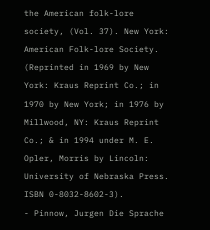the American folk-lore society, (Vol. 37). New York: American Folk-lore Society. (Reprinted in 1969 by New York: Kraus Reprint Co.; in 1970 by New York; in 1976 by Millwood, NY: Kraus Reprint Co.; & in 1994 under M. E. Opler, Morris by Lincoln: University of Nebraska Press. ISBN 0-8032-8602-3).
- Pinnow, Jurgen Die Sprache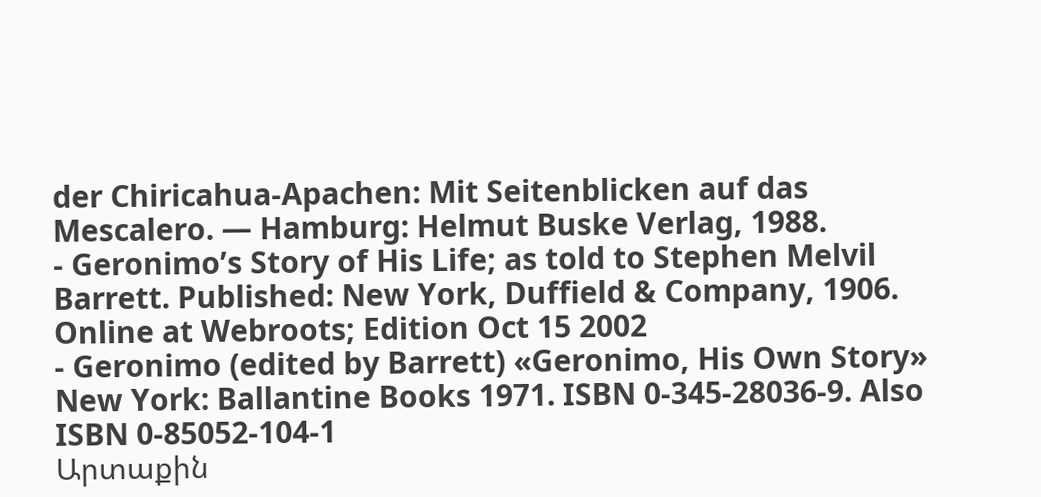der Chiricahua-Apachen: Mit Seitenblicken auf das Mescalero. — Hamburg: Helmut Buske Verlag, 1988.
- Geronimo’s Story of His Life; as told to Stephen Melvil Barrett. Published: New York, Duffield & Company, 1906. Online at Webroots; Edition Oct 15 2002
- Geronimo (edited by Barrett) «Geronimo, His Own Story» New York: Ballantine Books 1971. ISBN 0-345-28036-9. Also ISBN 0-85052-104-1
Արտաքին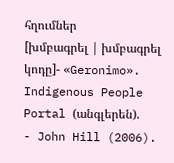հղումներ
[խմբագրել | խմբագրել կոդը]- «Geronimo». Indigenous People Portal (անգլերեն).
- John Hill (2006).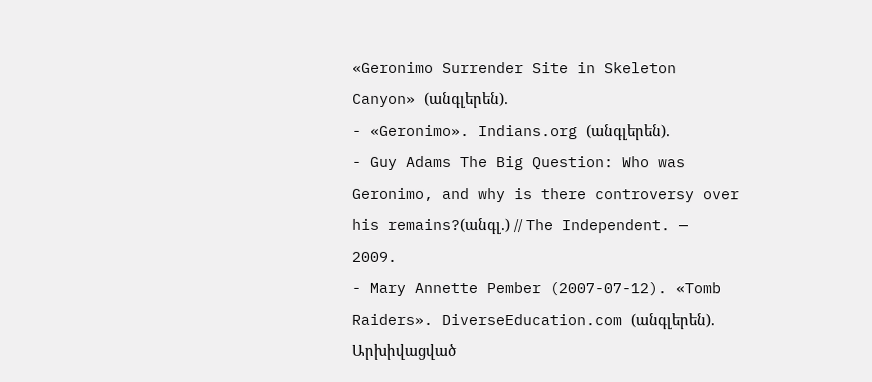«Geronimo Surrender Site in Skeleton Canyon» (անգլերեն).
- «Geronimo». Indians.org (անգլերեն).
- Guy Adams The Big Question: Who was Geronimo, and why is there controversy over his remains?(անգլ.) // The Independent. — 2009.
- Mary Annette Pember (2007-07-12). «Tomb Raiders». DiverseEducation.com (անգլերեն). Արխիվացված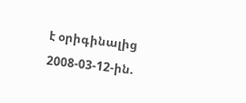է օրիգինալից 2008-03-12-ին.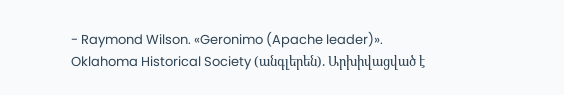- Raymond Wilson. «Geronimo (Apache leader)». Oklahoma Historical Society (անգլերեն). Արխիվացված է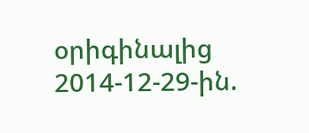օրիգինալից 2014-12-29-ին.